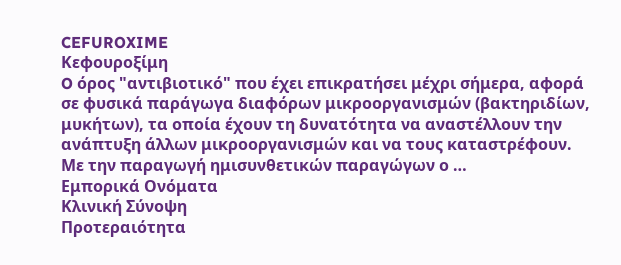CEFUROXIME
Κεφουροξίμη
O όρος "αντιβιοτικό" που έχει επικρατήσει μέχρι σήμερα, αφορά σε φυσικά παράγωγα διαφόρων μικροοργανισμών (βακτηριδίων, μυκήτων), τα οποία έχουν τη δυνατότητα να αναστέλλουν την ανάπτυξη άλλων μικροοργανισμών και να τους καταστρέφουν. Mε την παραγωγή ημισυνθετικών παραγώγων ο …
Εμπορικά Ονόματα
Κλινική Σύνοψη
Προτεραιότητα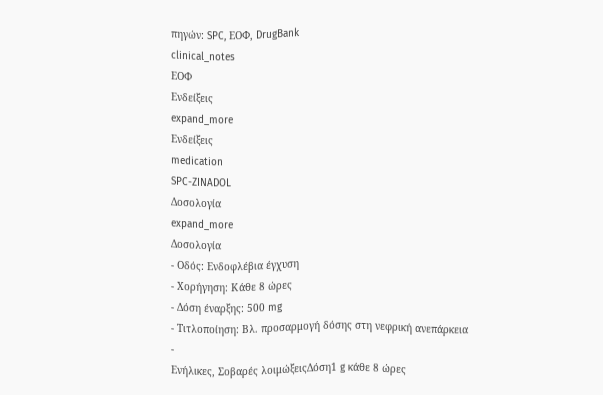πηγών: SPC, ΕΟΦ, DrugBank
clinical_notes
ΕΟΦ
Ενδείξεις
expand_more
Ενδείξεις
medication
SPC-ZINADOL
Δοσολογία
expand_more
Δοσολογία
- Οδός: Ενδοφλέβια έγχυση
- Χορήγηση: Κάθε 8 ώρες
- Δόση έναρξης: 500 mg
- Τιτλοποίηση: Βλ. προσαρμογή δόσης στη νεφρική ανεπάρκεια
-
Ενήλικες, Σοβαρές λοιμώξειςΔόση1 g κάθε 8 ώρες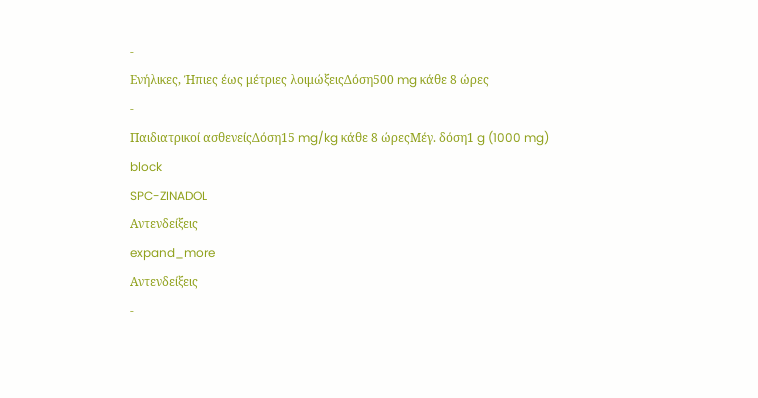-
Ενήλικες, Ήπιες έως μέτριες λοιμώξειςΔόση500 mg κάθε 8 ώρες
-
Παιδιατρικοί ασθενείςΔόση15 mg/kg κάθε 8 ώρεςΜέγ. δόση1 g (1000 mg)
block
SPC-ZINADOL
Αντενδείξεις
expand_more
Αντενδείξεις
-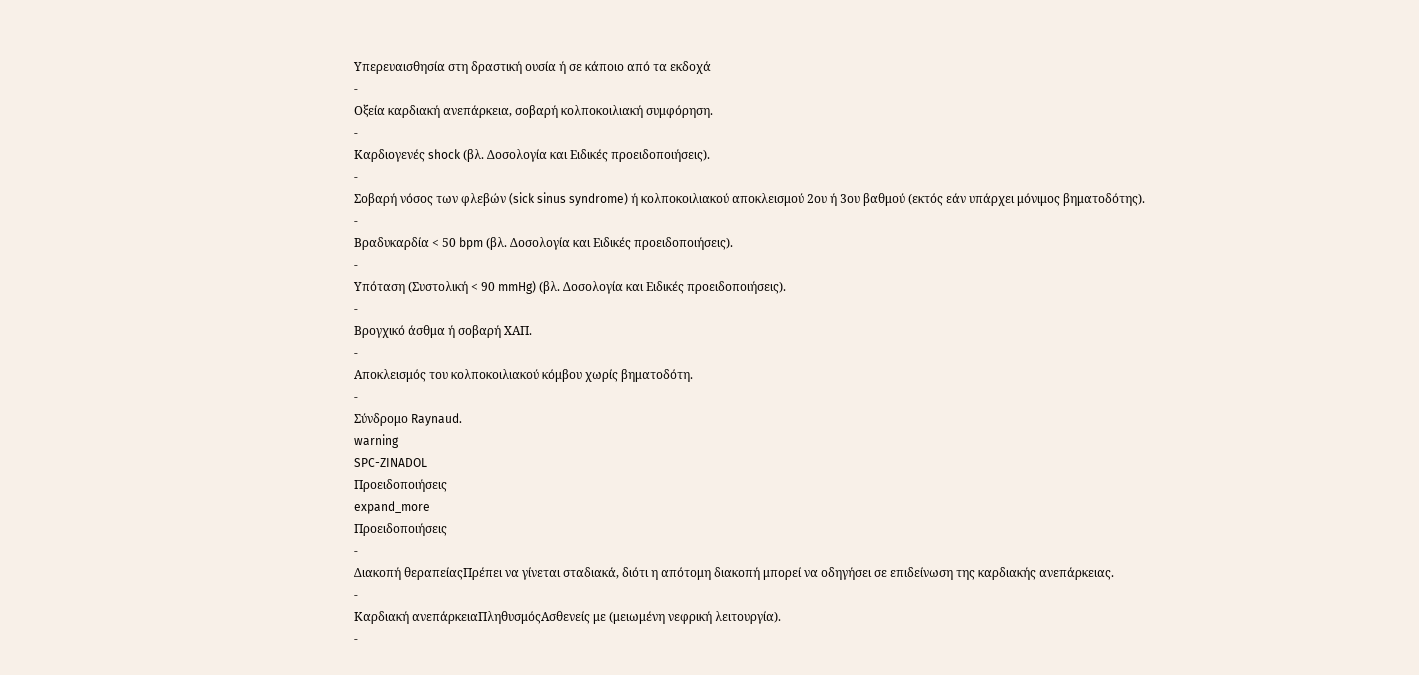Υπερευαισθησία στη δραστική ουσία ή σε κάποιο από τα εκδοχά
-
Οξεία καρδιακή ανεπάρκεια, σοβαρή κολποκοιλιακή συμφόρηση.
-
Καρδιογενές shock (βλ. Δοσολογία και Ειδικές προειδοποιήσεις).
-
Σοβαρή νόσος των φλεβών (sick sinus syndrome) ή κολποκοιλιακού αποκλεισμού 2ου ή 3ου βαθμού (εκτός εάν υπάρχει μόνιμος βηματοδότης).
-
Βραδυκαρδία < 50 bpm (βλ. Δοσολογία και Ειδικές προειδοποιήσεις).
-
Υπόταση (Συστολική < 90 mmHg) (βλ. Δοσολογία και Ειδικές προειδοποιήσεις).
-
Βρογχικό άσθμα ή σοβαρή ΧΑΠ.
-
Αποκλεισμός του κολποκοιλιακού κόμβου χωρίς βηματοδότη.
-
Σύνδρομο Raynaud.
warning
SPC-ZINADOL
Προειδοποιήσεις
expand_more
Προειδοποιήσεις
-
Διακοπή θεραπείαςΠρέπει να γίνεται σταδιακά, διότι η απότομη διακοπή μπορεί να οδηγήσει σε επιδείνωση της καρδιακής ανεπάρκειας.
-
Καρδιακή ανεπάρκειαΠληθυσμόςΑσθενείς με (μειωμένη νεφρική λειτουργία).
-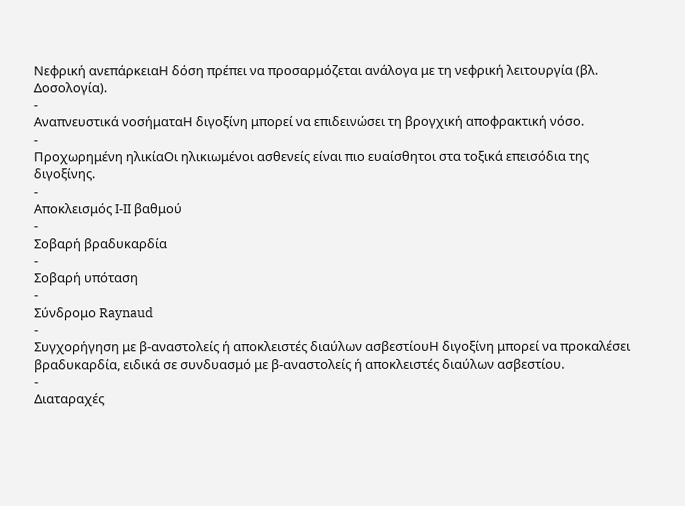Νεφρική ανεπάρκειαΗ δόση πρέπει να προσαρμόζεται ανάλογα με τη νεφρική λειτουργία (βλ. Δοσολογία).
-
Αναπνευστικά νοσήματαΗ διγοξίνη μπορεί να επιδεινώσει τη βρογχική αποφρακτική νόσο.
-
Προχωρημένη ηλικίαΟι ηλικιωμένοι ασθενείς είναι πιο ευαίσθητοι στα τοξικά επεισόδια της διγοξίνης.
-
Αποκλεισμός Ι-ΙΙ βαθμού
-
Σοβαρή βραδυκαρδία
-
Σοβαρή υπόταση
-
Σύνδρομο Raynaud
-
Συγχορήγηση με β-αναστολείς ή αποκλειστές διαύλων ασβεστίουΗ διγοξίνη μπορεί να προκαλέσει βραδυκαρδία, ειδικά σε συνδυασμό με β-αναστολείς ή αποκλειστές διαύλων ασβεστίου.
-
Διαταραχές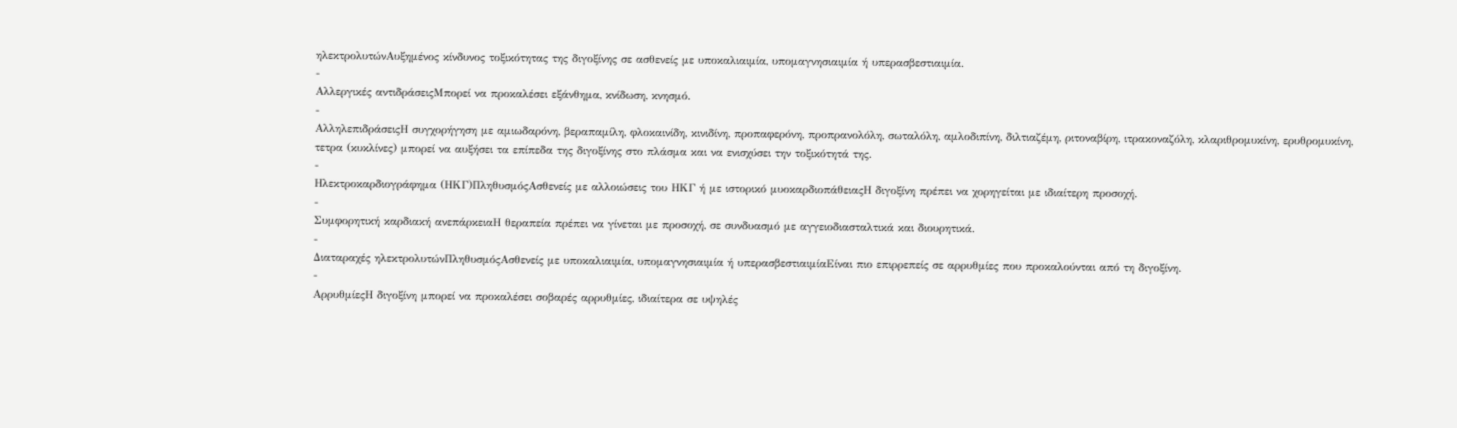ηλεκτρολυτώνΑυξημένος κίνδυνος τοξικότητας της διγοξίνης σε ασθενείς με υποκαλιαιμία, υπομαγνησιαιμία ή υπερασβεστιαιμία.
-
Αλλεργικές αντιδράσειςΜπορεί να προκαλέσει εξάνθημα, κνίδωση, κνησμό.
-
ΑλληλεπιδράσειςΗ συγχορήγηση με αμιωδαρόνη, βεραπαμίλη, φλοκαινίδη, κινιδίνη, προπαφερόνη, προπρανολόλη, σωταλόλη, αμλοδιπίνη, διλτιαζέμη, ριτοναβίρη, ιτρακοναζόλη, κλαριθρομυκίνη, ερυθρομυκίνη, τετρα (κυκλίνες) μπορεί να αυξήσει τα επίπεδα της διγοξίνης στο πλάσμα και να ενισχύσει την τοξικότητά της.
-
Ηλεκτροκαρδιογράφημα (ΗΚΓ)ΠληθυσμόςΑσθενείς με αλλοιώσεις του ΗΚΓ ή με ιστορικό μυοκαρδιοπάθειαςΗ διγοξίνη πρέπει να χορηγείται με ιδιαίτερη προσοχή.
-
Συμφορητική καρδιακή ανεπάρκειαΗ θεραπεία πρέπει να γίνεται με προσοχή, σε συνδυασμό με αγγειοδιασταλτικά και διουρητικά.
-
Διαταραχές ηλεκτρολυτώνΠληθυσμόςΑσθενείς με υποκαλιαιμία, υπομαγνησιαιμία ή υπερασβεστιαιμίαΕίναι πιο επιρρεπείς σε αρρυθμίες που προκαλούνται από τη διγοξίνη.
-
ΑρρυθμίεςΗ διγοξίνη μπορεί να προκαλέσει σοβαρές αρρυθμίες, ιδιαίτερα σε υψηλές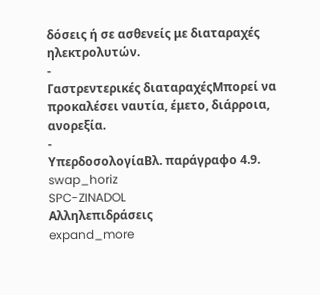δόσεις ή σε ασθενείς με διαταραχές ηλεκτρολυτών.
-
Γαστρεντερικές διαταραχέςΜπορεί να προκαλέσει ναυτία, έμετο, διάρροια, ανορεξία.
-
ΥπερδοσολογίαΒλ. παράγραφο 4.9.
swap_horiz
SPC-ZINADOL
Αλληλεπιδράσεις
expand_more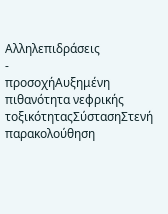Αλληλεπιδράσεις
-
προσοχήΑυξημένη πιθανότητα νεφρικής τοξικότηταςΣύστασηΣτενή παρακολούθηση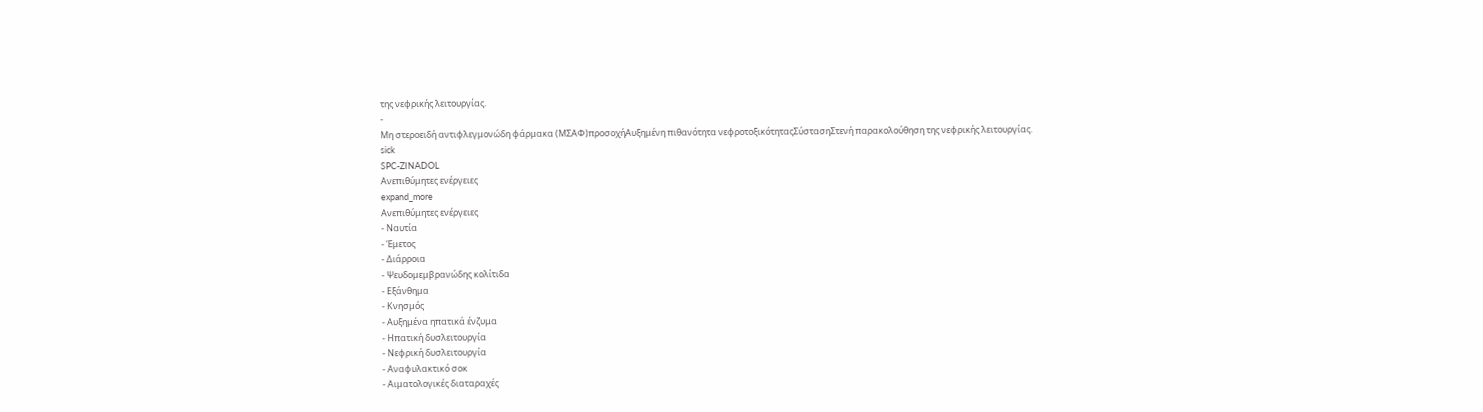της νεφρικής λειτουργίας.
-
Μη στεροειδή αντιφλεγμονώδη φάρμακα (ΜΣΑΦ)προσοχήΑυξημένη πιθανότητα νεφροτοξικότηταςΣύστασηΣτενή παρακολούθηση της νεφρικής λειτουργίας.
sick
SPC-ZINADOL
Ανεπιθύμητες ενέργειες
expand_more
Ανεπιθύμητες ενέργειες
- Ναυτία
- Έμετος
- Διάρροια
- Ψευδομεμβρανώδης κολίτιδα
- Εξάνθημα
- Κνησμός
- Αυξημένα ηπατικά ένζυμα
- Ηπατική δυσλειτουργία
- Νεφρική δυσλειτουργία
- Αναφυλακτικό σοκ
- Αιματολογικές διαταραχές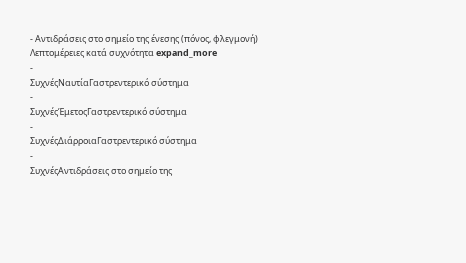- Αντιδράσεις στο σημείο της ένεσης (πόνος, φλεγμονή)
Λεπτομέρειες κατά συχνότητα expand_more
-
ΣυχνέςΝαυτίαΓαστρεντερικό σύστημα
-
ΣυχνέςΈμετοςΓαστρεντερικό σύστημα
-
ΣυχνέςΔιάρροιαΓαστρεντερικό σύστημα
-
ΣυχνέςΑντιδράσεις στο σημείο της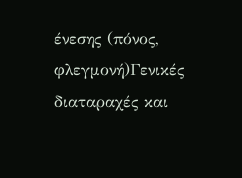ένεσης (πόνος, φλεγμονή)Γενικές διαταραχές και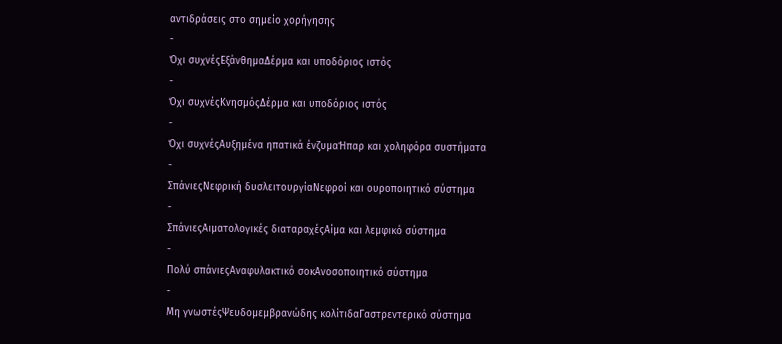αντιδράσεις στο σημείο χορήγησης
-
Όχι συχνέςΕξάνθημαΔέρμα και υποδόριος ιστός
-
Όχι συχνέςΚνησμόςΔέρμα και υποδόριος ιστός
-
Όχι συχνέςΑυξημένα ηπατικά ένζυμαΉπαρ και χοληφόρα συστήματα
-
ΣπάνιεςΝεφρική δυσλειτουργίαΝεφροί και ουροποιητικό σύστημα
-
ΣπάνιεςΑιματολογικές διαταραχέςΑίμα και λεμφικό σύστημα
-
Πολύ σπάνιεςΑναφυλακτικό σοκΑνοσοποιητικό σύστημα
-
Μη γνωστέςΨευδομεμβρανώδης κολίτιδαΓαστρεντερικό σύστημα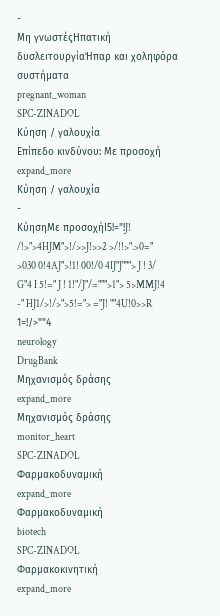-
Μη γνωστέςΗπατική δυσλειτουργίαΉπαρ και χοληφόρα συστήματα
pregnant_woman
SPC-ZINADOL
Κύηση / γαλουχία
Επίπεδο κινδύνου: Με προσοχή
expand_more
Κύηση / γαλουχία
-
ΚύησηΜε προσοχήI5!="!J! /!>">4HJM">!/>>J!>>2 >/!!>".>0=" >030 0!4AJ">!1! 00!/0 4IJ"J"""> J ! 3/ G"4 I 5!=" J ! 1!"/J"/=""">1"> 5>MMJ!4 -" HJ1/>!/>">5!="> ="J! ""4U!0>>R 1=!/>""4
neurology
DrugBank
Μηχανισμός δράσης
expand_more
Μηχανισμός δράσης
monitor_heart
SPC-ZINADOL
Φαρμακοδυναμική
expand_more
Φαρμακοδυναμική
biotech
SPC-ZINADOL
Φαρμακοκινητική
expand_more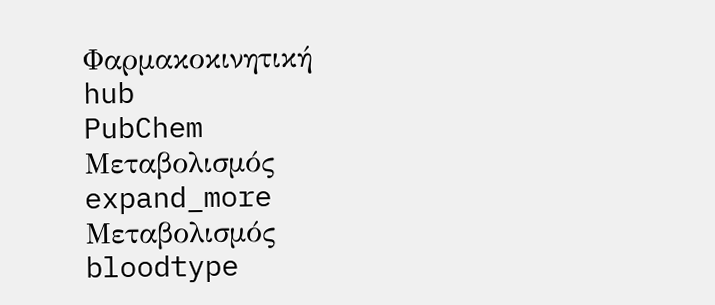Φαρμακοκινητική
hub
PubChem
Μεταβολισμός
expand_more
Μεταβολισμός
bloodtype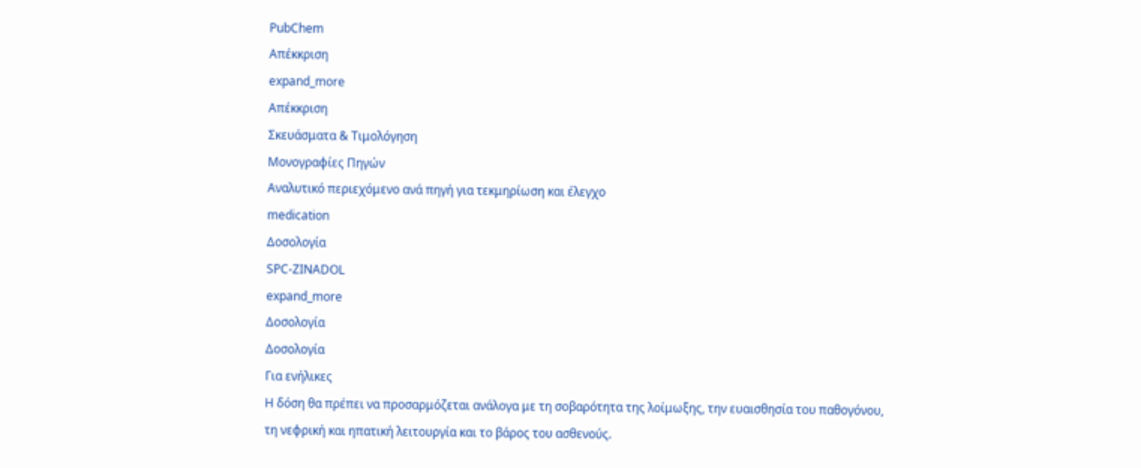PubChem
Απέκκριση
expand_more
Απέκκριση
Σκευάσματα & Τιμολόγηση
Μονογραφίες Πηγών
Αναλυτικό περιεχόμενο ανά πηγή για τεκμηρίωση και έλεγχο
medication
Δοσολογία
SPC-ZINADOL
expand_more
Δοσολογία
Δοσολογία
Για ενήλικες
Η δόση θα πρέπει να προσαρμόζεται ανάλογα με τη σοβαρότητα της λοίμωξης, την ευαισθησία του παθογόνου, τη νεφρική και ηπατική λειτουργία και το βάρος του ασθενούς.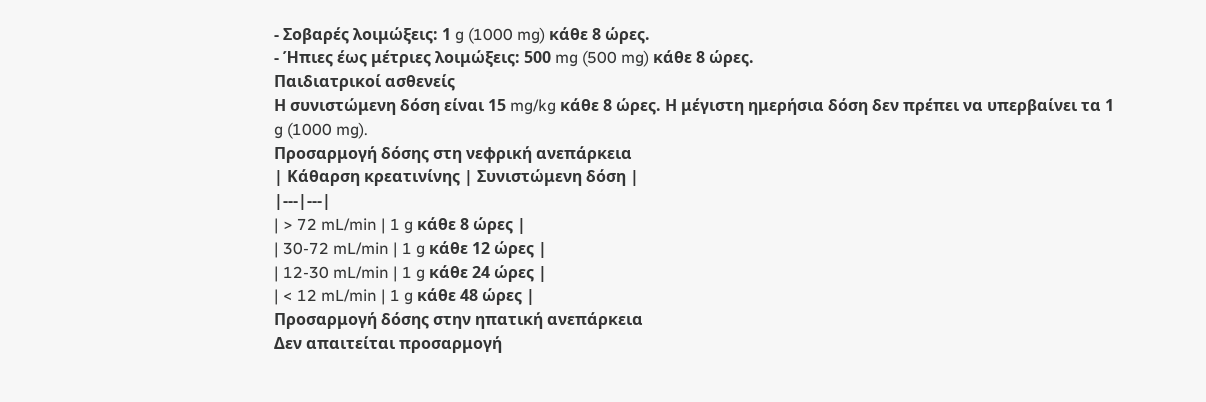- Σοβαρές λοιμώξεις: 1 g (1000 mg) κάθε 8 ώρες.
- Ήπιες έως μέτριες λοιμώξεις: 500 mg (500 mg) κάθε 8 ώρες.
Παιδιατρικοί ασθενείς
Η συνιστώμενη δόση είναι 15 mg/kg κάθε 8 ώρες. Η μέγιστη ημερήσια δόση δεν πρέπει να υπερβαίνει τα 1 g (1000 mg).
Προσαρμογή δόσης στη νεφρική ανεπάρκεια
| Κάθαρση κρεατινίνης | Συνιστώμενη δόση |
|---|---|
| > 72 mL/min | 1 g κάθε 8 ώρες |
| 30-72 mL/min | 1 g κάθε 12 ώρες |
| 12-30 mL/min | 1 g κάθε 24 ώρες |
| < 12 mL/min | 1 g κάθε 48 ώρες |
Προσαρμογή δόσης στην ηπατική ανεπάρκεια
Δεν απαιτείται προσαρμογή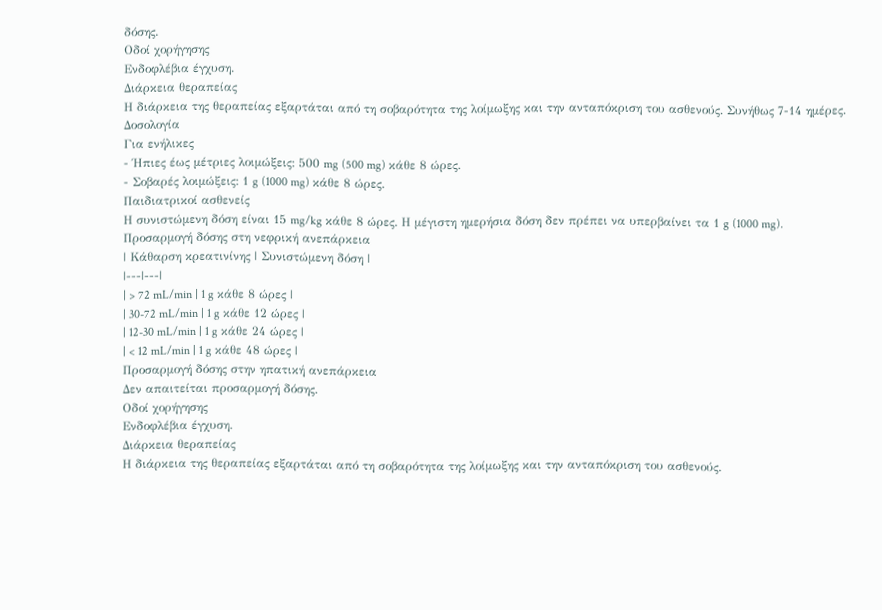δόσης.
Οδοί χορήγησης
Ενδοφλέβια έγχυση.
Διάρκεια θεραπείας
Η διάρκεια της θεραπείας εξαρτάται από τη σοβαρότητα της λοίμωξης και την ανταπόκριση του ασθενούς. Συνήθως 7-14 ημέρες.
Δοσολογία
Για ενήλικες
- Ήπιες έως μέτριες λοιμώξεις: 500 mg (500 mg) κάθε 8 ώρες.
- Σοβαρές λοιμώξεις: 1 g (1000 mg) κάθε 8 ώρες.
Παιδιατρικοί ασθενείς
Η συνιστώμενη δόση είναι 15 mg/kg κάθε 8 ώρες. Η μέγιστη ημερήσια δόση δεν πρέπει να υπερβαίνει τα 1 g (1000 mg).
Προσαρμογή δόσης στη νεφρική ανεπάρκεια
| Κάθαρση κρεατινίνης | Συνιστώμενη δόση |
|---|---|
| > 72 mL/min | 1 g κάθε 8 ώρες |
| 30-72 mL/min | 1 g κάθε 12 ώρες |
| 12-30 mL/min | 1 g κάθε 24 ώρες |
| < 12 mL/min | 1 g κάθε 48 ώρες |
Προσαρμογή δόσης στην ηπατική ανεπάρκεια
Δεν απαιτείται προσαρμογή δόσης.
Οδοί χορήγησης
Ενδοφλέβια έγχυση.
Διάρκεια θεραπείας
Η διάρκεια της θεραπείας εξαρτάται από τη σοβαρότητα της λοίμωξης και την ανταπόκριση του ασθενούς.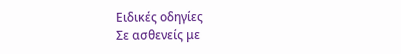Ειδικές οδηγίες
Σε ασθενείς με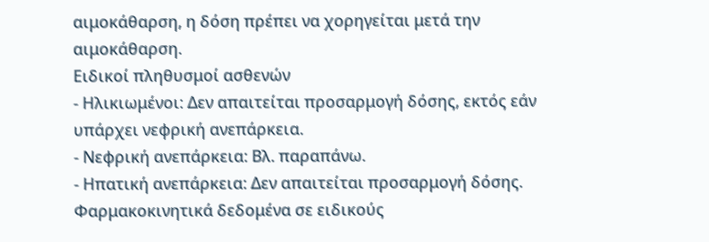αιμοκάθαρση, η δόση πρέπει να χορηγείται μετά την αιμοκάθαρση.
Ειδικοί πληθυσμοί ασθενών
- Ηλικιωμένοι: Δεν απαιτείται προσαρμογή δόσης, εκτός εάν υπάρχει νεφρική ανεπάρκεια.
- Νεφρική ανεπάρκεια: Βλ. παραπάνω.
- Ηπατική ανεπάρκεια: Δεν απαιτείται προσαρμογή δόσης.
Φαρμακοκινητικά δεδομένα σε ειδικούς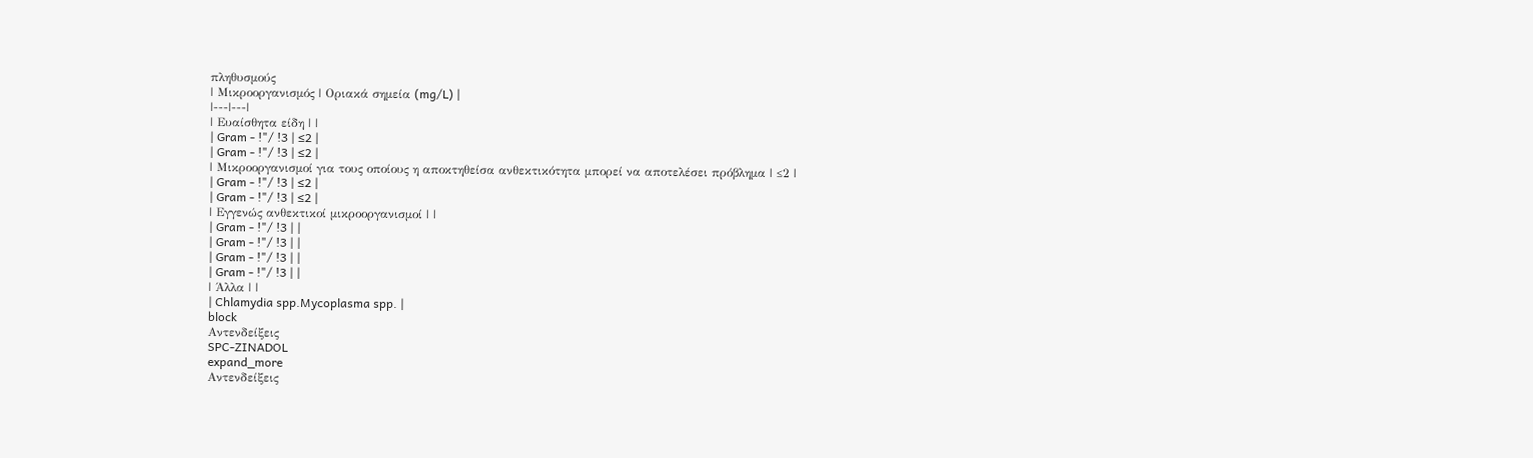πληθυσμούς
| Μικροοργανισμός | Οριακά σημεία (mg/L) |
|---|---|
| Ευαίσθητα είδη | |
| Gram - !"/ !3 | ≤2 |
| Gram - !"/ !3 | ≤2 |
| Μικροοργανισμοί για τους οποίους η αποκτηθείσα ανθεκτικότητα μπορεί να αποτελέσει πρόβλημα | ≤2 |
| Gram - !"/ !3 | ≤2 |
| Gram - !"/ !3 | ≤2 |
| Εγγενώς ανθεκτικοί μικροοργανισμοί | |
| Gram - !"/ !3 | |
| Gram - !"/ !3 | |
| Gram - !"/ !3 | |
| Gram - !"/ !3 | |
| Άλλα | |
| Chlamydia spp.Mycoplasma spp. |
block
Αντενδείξεις
SPC-ZINADOL
expand_more
Αντενδείξεις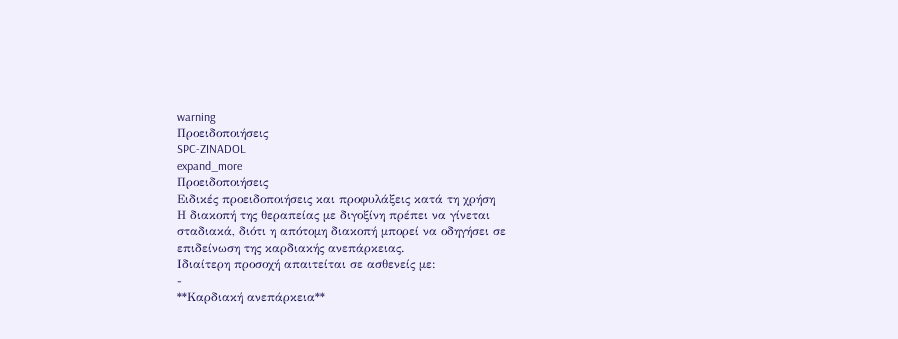warning
Προειδοποιήσεις
SPC-ZINADOL
expand_more
Προειδοποιήσεις
Ειδικές προειδοποιήσεις και προφυλάξεις κατά τη χρήση
Η διακοπή της θεραπείας με διγοξίνη πρέπει να γίνεται σταδιακά, διότι η απότομη διακοπή μπορεί να οδηγήσει σε επιδείνωση της καρδιακής ανεπάρκειας.
Ιδιαίτερη προσοχή απαιτείται σε ασθενείς με:
-
**Καρδιακή ανεπάρκεια**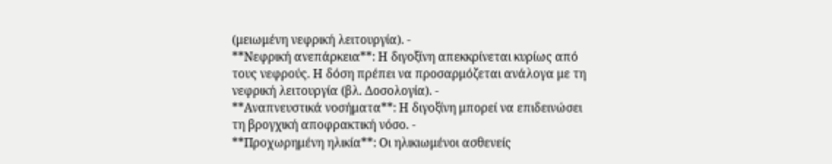(μειωμένη νεφρική λειτουργία). -
**Νεφρική ανεπάρκεια**: Η διγοξίνη απεκκρίνεται κυρίως από τους νεφρούς. Η δόση πρέπει να προσαρμόζεται ανάλογα με τη νεφρική λειτουργία (βλ. Δοσολογία). -
**Αναπνευστικά νοσήματα**: Η διγοξίνη μπορεί να επιδεινώσει τη βρογχική αποφρακτική νόσο. -
**Προχωρημένη ηλικία**: Οι ηλικιωμένοι ασθενείς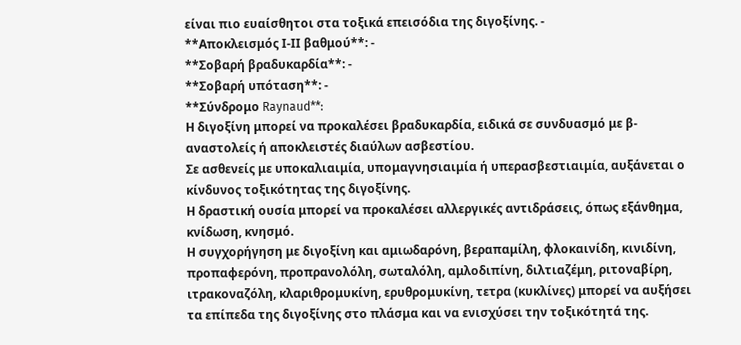είναι πιο ευαίσθητοι στα τοξικά επεισόδια της διγοξίνης. -
**Αποκλεισμός Ι-ΙΙ βαθμού**: -
**Σοβαρή βραδυκαρδία**: -
**Σοβαρή υπόταση**: -
**Σύνδρομο Raynaud**:
Η διγοξίνη μπορεί να προκαλέσει βραδυκαρδία, ειδικά σε συνδυασμό με β-αναστολείς ή αποκλειστές διαύλων ασβεστίου.
Σε ασθενείς με υποκαλιαιμία, υπομαγνησιαιμία ή υπερασβεστιαιμία, αυξάνεται ο κίνδυνος τοξικότητας της διγοξίνης.
Η δραστική ουσία μπορεί να προκαλέσει αλλεργικές αντιδράσεις, όπως εξάνθημα, κνίδωση, κνησμό.
Η συγχορήγηση με διγοξίνη και αμιωδαρόνη, βεραπαμίλη, φλοκαινίδη, κινιδίνη, προπαφερόνη, προπρανολόλη, σωταλόλη, αμλοδιπίνη, διλτιαζέμη, ριτοναβίρη, ιτρακοναζόλη, κλαριθρομυκίνη, ερυθρομυκίνη, τετρα (κυκλίνες) μπορεί να αυξήσει τα επίπεδα της διγοξίνης στο πλάσμα και να ενισχύσει την τοξικότητά της.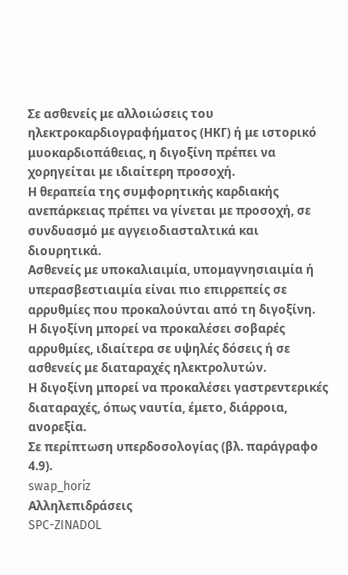Σε ασθενείς με αλλοιώσεις του ηλεκτροκαρδιογραφήματος (ΗΚΓ) ή με ιστορικό μυοκαρδιοπάθειας, η διγοξίνη πρέπει να χορηγείται με ιδιαίτερη προσοχή.
Η θεραπεία της συμφορητικής καρδιακής ανεπάρκειας πρέπει να γίνεται με προσοχή, σε συνδυασμό με αγγειοδιασταλτικά και διουρητικά.
Ασθενείς με υποκαλιαιμία, υπομαγνησιαιμία ή υπερασβεστιαιμία είναι πιο επιρρεπείς σε αρρυθμίες που προκαλούνται από τη διγοξίνη.
Η διγοξίνη μπορεί να προκαλέσει σοβαρές αρρυθμίες, ιδιαίτερα σε υψηλές δόσεις ή σε ασθενείς με διαταραχές ηλεκτρολυτών.
Η διγοξίνη μπορεί να προκαλέσει γαστρεντερικές διαταραχές, όπως ναυτία, έμετο, διάρροια, ανορεξία.
Σε περίπτωση υπερδοσολογίας (βλ. παράγραφο 4.9).
swap_horiz
Αλληλεπιδράσεις
SPC-ZINADOL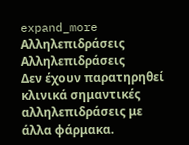expand_more
Αλληλεπιδράσεις
Αλληλεπιδράσεις
Δεν έχουν παρατηρηθεί κλινικά σημαντικές αλληλεπιδράσεις με άλλα φάρμακα.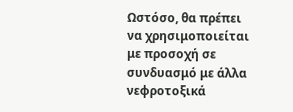Ωστόσο, θα πρέπει να χρησιμοποιείται με προσοχή σε συνδυασμό με άλλα νεφροτοξικά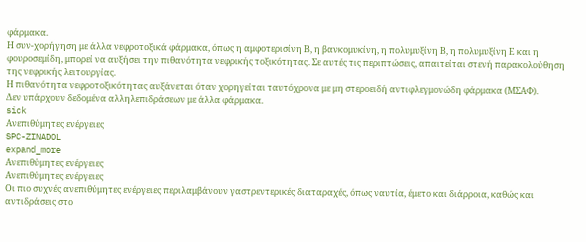φάρμακα.
Η συν-χορήγηση με άλλα νεφροτοξικά φάρμακα, όπως η αμφοτερισίνη Β, η βανκομυκίνη, η πολυμυξίνη Β, η πολυμυξίνη Ε και η φουροσεμίδη, μπορεί να αυξήσει την πιθανότητα νεφρικής τοξικότητας. Σε αυτές τις περιπτώσεις, απαιτείται στενή παρακολούθηση της νεφρικής λειτουργίας.
Η πιθανότητα νεφροτοξικότητας αυξάνεται όταν χορηγείται ταυτόχρονα με μη στεροειδή αντιφλεγμονώδη φάρμακα (ΜΣΑΦ).
Δεν υπάρχουν δεδομένα αλληλεπιδράσεων με άλλα φάρμακα.
sick
Ανεπιθύμητες ενέργειες
SPC-ZINADOL
expand_more
Ανεπιθύμητες ενέργειες
Ανεπιθύμητες ενέργειες
Οι πιο συχνές ανεπιθύμητες ενέργειες περιλαμβάνουν γαστρεντερικές διαταραχές, όπως ναυτία, έμετο και διάρροια, καθώς και αντιδράσεις στο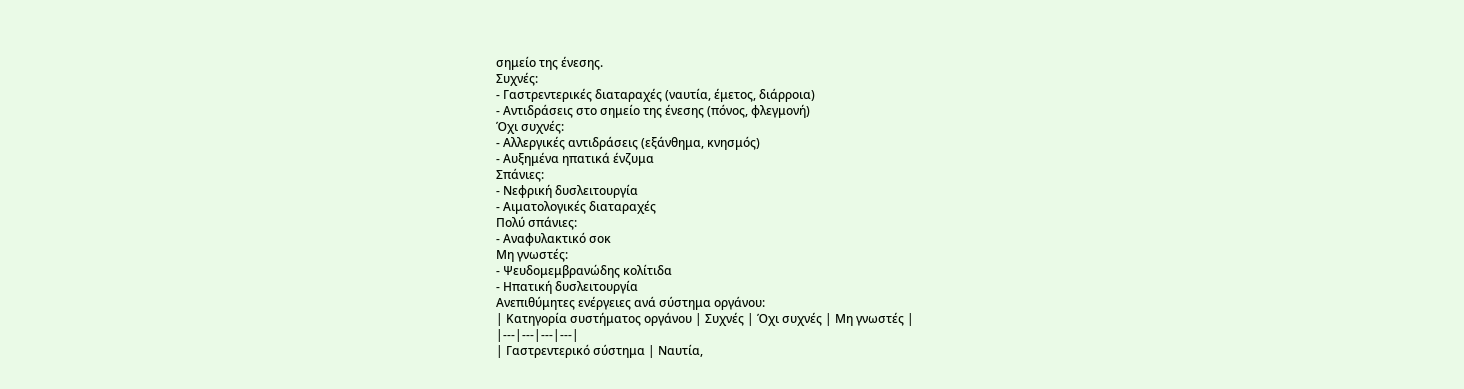σημείο της ένεσης.
Συχνές:
- Γαστρεντερικές διαταραχές (ναυτία, έμετος, διάρροια)
- Αντιδράσεις στο σημείο της ένεσης (πόνος, φλεγμονή)
Όχι συχνές:
- Αλλεργικές αντιδράσεις (εξάνθημα, κνησμός)
- Αυξημένα ηπατικά ένζυμα
Σπάνιες:
- Νεφρική δυσλειτουργία
- Αιματολογικές διαταραχές
Πολύ σπάνιες:
- Αναφυλακτικό σοκ
Μη γνωστές:
- Ψευδομεμβρανώδης κολίτιδα
- Ηπατική δυσλειτουργία
Ανεπιθύμητες ενέργειες ανά σύστημα οργάνου:
| Κατηγορία συστήματος οργάνου | Συχνές | Όχι συχνές | Μη γνωστές |
|---|---|---|---|
| Γαστρεντερικό σύστημα | Ναυτία,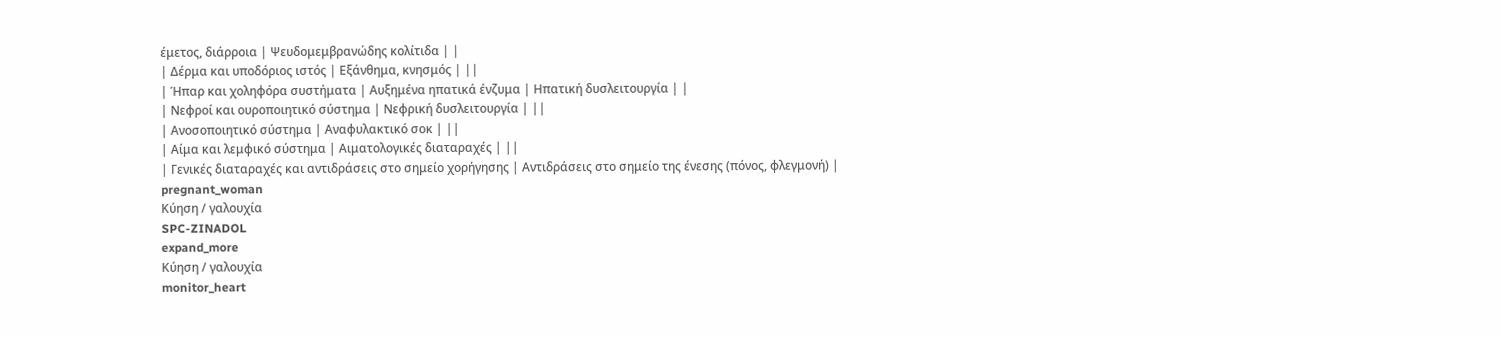έμετος, διάρροια | Ψευδομεμβρανώδης κολίτιδα | |
| Δέρμα και υποδόριος ιστός | Εξάνθημα, κνησμός | ||
| Ήπαρ και χοληφόρα συστήματα | Αυξημένα ηπατικά ένζυμα | Ηπατική δυσλειτουργία | |
| Νεφροί και ουροποιητικό σύστημα | Νεφρική δυσλειτουργία | ||
| Ανοσοποιητικό σύστημα | Αναφυλακτικό σοκ | ||
| Αίμα και λεμφικό σύστημα | Αιματολογικές διαταραχές | ||
| Γενικές διαταραχές και αντιδράσεις στο σημείο χορήγησης | Αντιδράσεις στο σημείο της ένεσης (πόνος, φλεγμονή) |
pregnant_woman
Κύηση / γαλουχία
SPC-ZINADOL
expand_more
Κύηση / γαλουχία
monitor_heart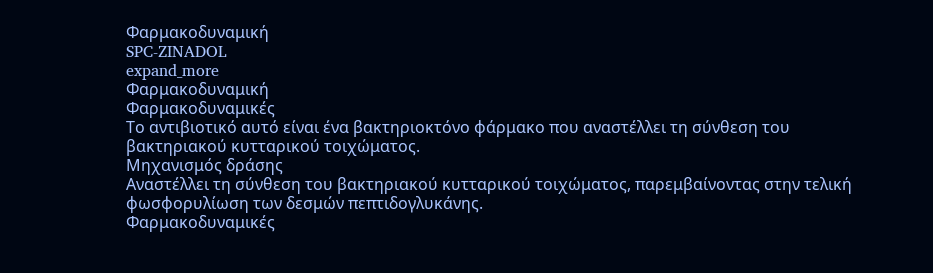Φαρμακοδυναμική
SPC-ZINADOL
expand_more
Φαρμακοδυναμική
Φαρμακοδυναμικές
Το αντιβιοτικό αυτό είναι ένα βακτηριοκτόνο φάρμακο που αναστέλλει τη σύνθεση του βακτηριακού κυτταρικού τοιχώματος.
Μηχανισμός δράσης
Αναστέλλει τη σύνθεση του βακτηριακού κυτταρικού τοιχώματος, παρεμβαίνοντας στην τελική φωσφορυλίωση των δεσμών πεπτιδογλυκάνης.
Φαρμακοδυναμικές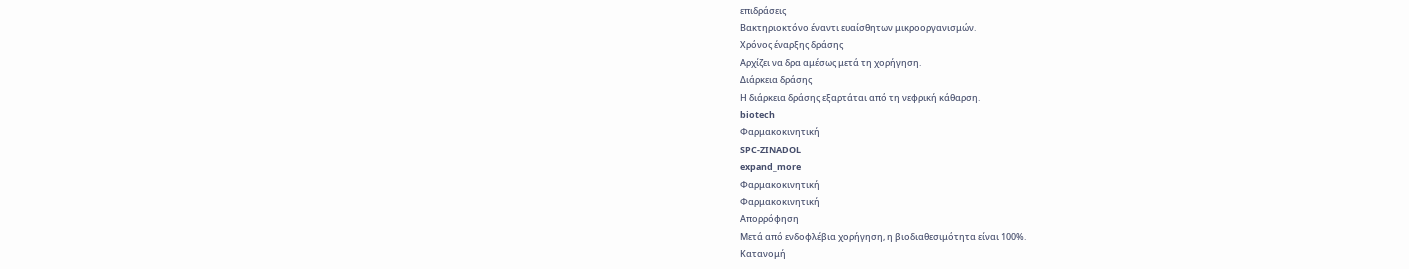επιδράσεις
Βακτηριοκτόνο έναντι ευαίσθητων μικροοργανισμών.
Χρόνος έναρξης δράσης
Αρχίζει να δρα αμέσως μετά τη χορήγηση.
Διάρκεια δράσης
Η διάρκεια δράσης εξαρτάται από τη νεφρική κάθαρση.
biotech
Φαρμακοκινητική
SPC-ZINADOL
expand_more
Φαρμακοκινητική
Φαρμακοκινητική
Απορρόφηση
Μετά από ενδοφλέβια χορήγηση, η βιοδιαθεσιμότητα είναι 100%.
Κατανομή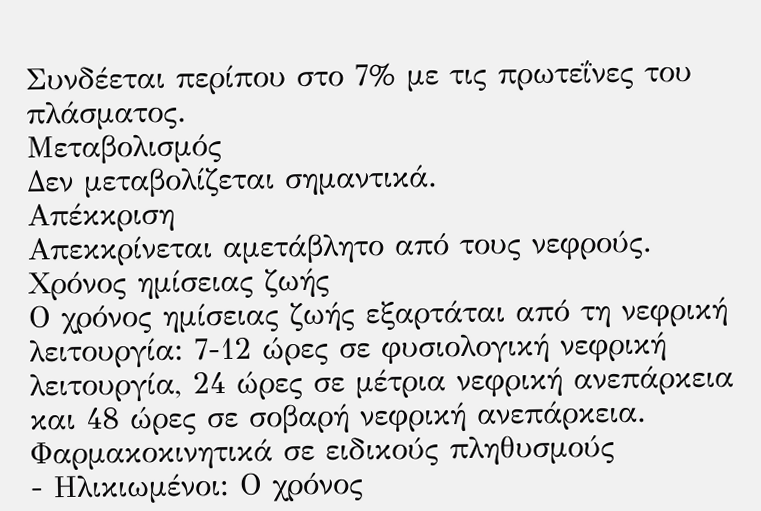Συνδέεται περίπου στο 7% με τις πρωτεΐνες του πλάσματος.
Μεταβολισμός
Δεν μεταβολίζεται σημαντικά.
Απέκκριση
Απεκκρίνεται αμετάβλητο από τους νεφρούς.
Χρόνος ημίσειας ζωής
Ο χρόνος ημίσειας ζωής εξαρτάται από τη νεφρική λειτουργία: 7-12 ώρες σε φυσιολογική νεφρική λειτουργία, 24 ώρες σε μέτρια νεφρική ανεπάρκεια και 48 ώρες σε σοβαρή νεφρική ανεπάρκεια.
Φαρμακοκινητικά σε ειδικούς πληθυσμούς
- Ηλικιωμένοι: Ο χρόνος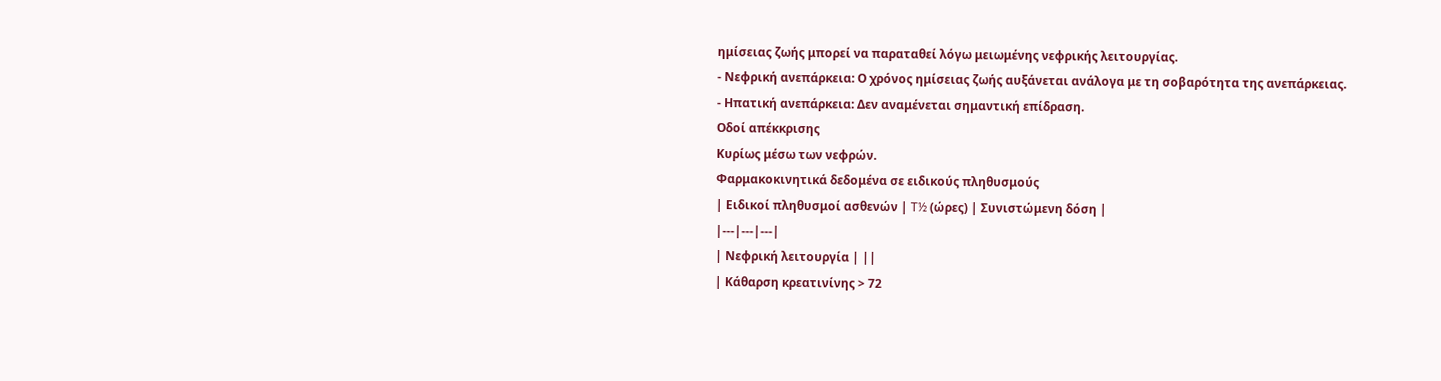ημίσειας ζωής μπορεί να παραταθεί λόγω μειωμένης νεφρικής λειτουργίας.
- Νεφρική ανεπάρκεια: Ο χρόνος ημίσειας ζωής αυξάνεται ανάλογα με τη σοβαρότητα της ανεπάρκειας.
- Ηπατική ανεπάρκεια: Δεν αναμένεται σημαντική επίδραση.
Οδοί απέκκρισης
Κυρίως μέσω των νεφρών.
Φαρμακοκινητικά δεδομένα σε ειδικούς πληθυσμούς
| Ειδικοί πληθυσμοί ασθενών | T½ (ώρες) | Συνιστώμενη δόση |
|---|---|---|
| Νεφρική λειτουργία | ||
| Κάθαρση κρεατινίνης > 72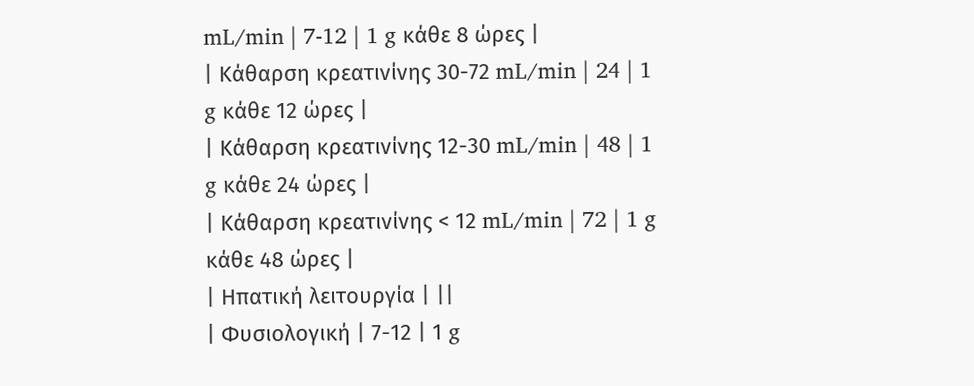mL/min | 7-12 | 1 g κάθε 8 ώρες |
| Κάθαρση κρεατινίνης 30-72 mL/min | 24 | 1 g κάθε 12 ώρες |
| Κάθαρση κρεατινίνης 12-30 mL/min | 48 | 1 g κάθε 24 ώρες |
| Κάθαρση κρεατινίνης < 12 mL/min | 72 | 1 g κάθε 48 ώρες |
| Ηπατική λειτουργία | ||
| Φυσιολογική | 7-12 | 1 g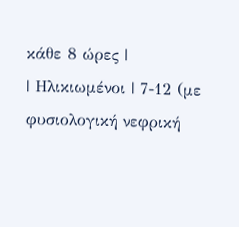κάθε 8 ώρες |
| Ηλικιωμένοι | 7-12 (με φυσιολογική νεφρική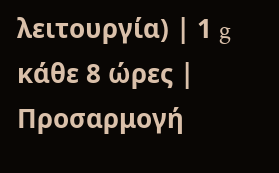λειτουργία) | 1 g κάθε 8 ώρες |
Προσαρμογή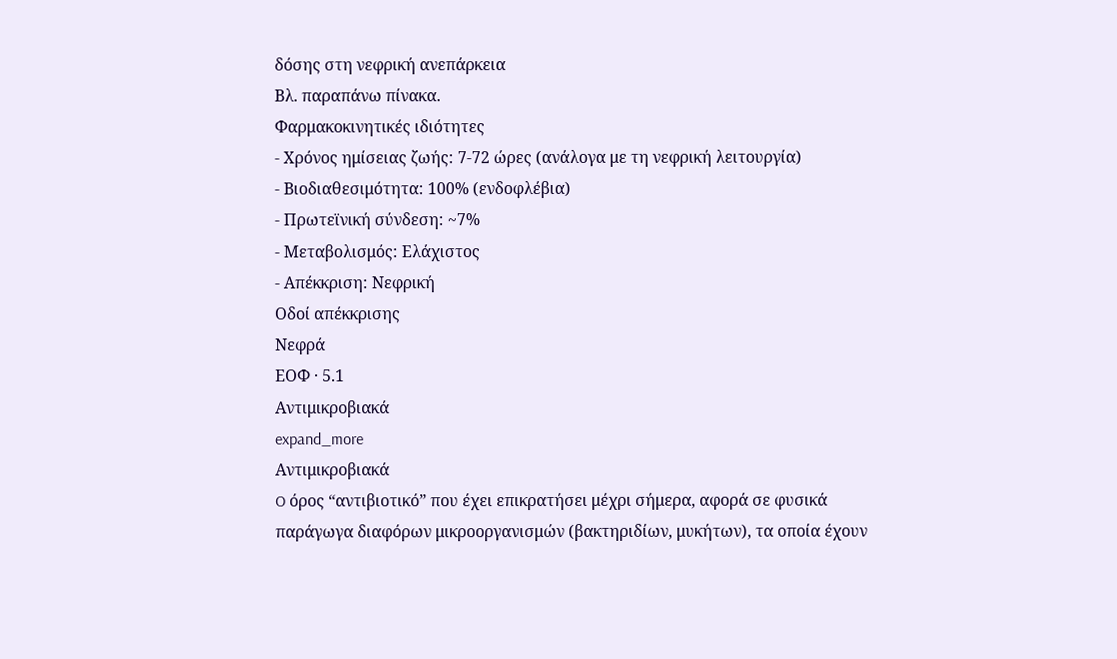δόσης στη νεφρική ανεπάρκεια
Βλ. παραπάνω πίνακα.
Φαρμακοκινητικές ιδιότητες
- Χρόνος ημίσειας ζωής: 7-72 ώρες (ανάλογα με τη νεφρική λειτουργία)
- Βιοδιαθεσιμότητα: 100% (ενδοφλέβια)
- Πρωτεϊνική σύνδεση: ~7%
- Μεταβολισμός: Ελάχιστος
- Απέκκριση: Νεφρική
Οδοί απέκκρισης
Νεφρά
ΕΟΦ · 5.1
Aντιμικροβιακά
expand_more
Aντιμικροβιακά
O όρος “αντιβιοτικό” που έχει επικρατήσει μέχρι σήμερα, αφορά σε φυσικά παράγωγα διαφόρων μικροοργανισμών (βακτηριδίων, μυκήτων), τα οποία έχουν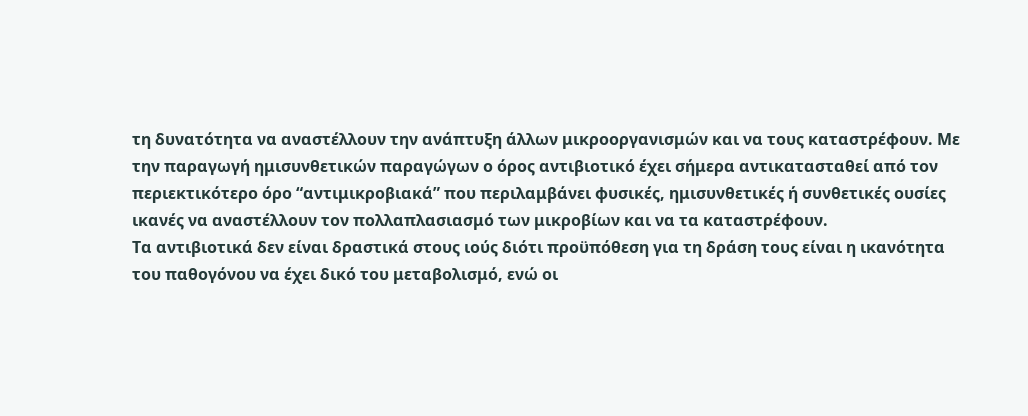τη δυνατότητα να αναστέλλουν την ανάπτυξη άλλων μικροοργανισμών και να τους καταστρέφουν. Mε την παραγωγή ημισυνθετικών παραγώγων ο όρος αντιβιοτικό έχει σήμερα αντικατασταθεί από τον περιεκτικότερο όρο “αντιμικροβιακά” που περιλαμβάνει φυσικές, ημισυνθετικές ή συνθετικές ουσίες ικανές να αναστέλλουν τον πολλαπλασιασμό των μικροβίων και να τα καταστρέφουν.
Tα αντιβιοτικά δεν είναι δραστικά στους ιούς διότι προϋπόθεση για τη δράση τους είναι η ικανότητα του παθογόνου να έχει δικό του μεταβολισμό, ενώ οι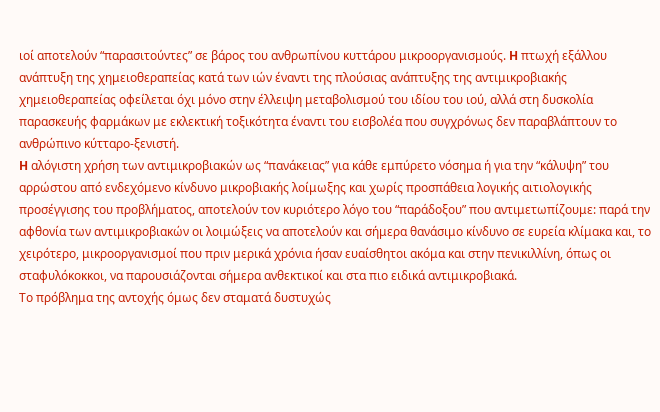ιοί αποτελούν “παρασιτούντες” σε βάρος του ανθρωπίνου κυττάρου μικροοργανισμούς. H πτωχή εξάλλου ανάπτυξη της χημειοθεραπείας κατά των ιών έναντι της πλούσιας ανάπτυξης της αντιμικροβιακής χημειοθεραπείας οφείλεται όχι μόνο στην έλλειψη μεταβολισμού του ιδίου του ιού, αλλά στη δυσκολία παρασκευής φαρμάκων με εκλεκτική τοξικότητα έναντι του εισβολέα που συγχρόνως δεν παραβλάπτουν το ανθρώπινο κύτταρο-ξενιστή.
H αλόγιστη χρήση των αντιμικροβιακών ως “πανάκειας” για κάθε εμπύρετο νόσημα ή για την “κάλυψη” του αρρώστου από ενδεχόμενο κίνδυνο μικροβιακής λοίμωξης και χωρίς προσπάθεια λογικής αιτιολογικής προσέγγισης του προβλήματος, αποτελούν τον κυριότερο λόγο του “παράδοξου” που αντιμετωπίζουμε: παρά την αφθονία των αντιμικροβιακών οι λοιμώξεις να αποτελούν και σήμερα θανάσιμο κίνδυνο σε ευρεία κλίμακα και, το χειρότερο, μικροοργανισμοί που πριν μερικά χρόνια ήσαν ευαίσθητοι ακόμα και στην πενικιλλίνη, όπως οι σταφυλόκοκκοι, να παρουσιάζονται σήμερα ανθεκτικοί και στα πιο ειδικά αντιμικροβιακά.
Tο πρόβλημα της αντοχής όμως δεν σταματά δυστυχώς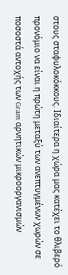στους σταφυλοκόκκους. Iδιαίτερα η χώρα μας κατέχει το θλιβερό προνόμιο να είναι η πρώτη μεταξύ των ανεπτυγμένων χωρών σε ποσοστά αντοχής των Gram αρνητικών μικροοργανισμών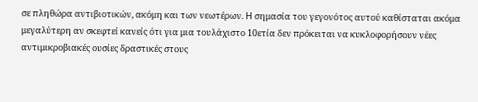σε πληθώρα αντιβιοτικών, ακόμη και των νεωτέρων. H σημασία του γεγονότος αυτού καθίσταται ακόμα μεγαλύτερη αν σκεφτεί κανείς ότι για μια τουλάχιστο 10ετία δεν πρόκειται να κυκλοφορήσουν νέες αντιμικροβιακές ουσίες δραστικές στους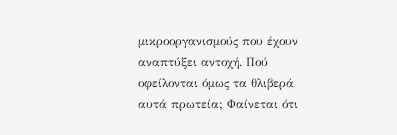μικροοργανισμούς που έχουν αναπτύξει αντοχή. Πού οφείλονται όμως τα θλιβερά αυτά πρωτεία; Φαίνεται ότι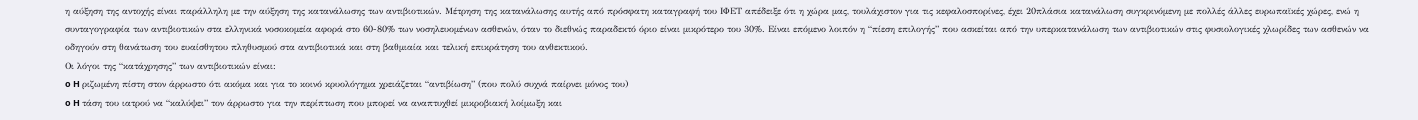η αύξηση της αντοχής είναι παράλληλη με την αύξηση της κατανάλωσης των αντιβιοτικών. Mέτρηση της κατανάλωσης αυτής από πρόσφατη καταγραφή του ΙΦΕΤ απέδειξε ότι η χώρα μας, τουλάχιστον για τις κεφαλοσπορίνες, έχει 20πλάσια κατανάλωση συγκρινόμενη με πολλές άλλες ευρωπαϊκές χώρες, ενώ η συνταγογραφία των αντιβιοτικών στα ελληνικά νοσοκομεία αφορά στο 60-80% των νοσηλευομένων ασθενών, όταν το διεθνώς παραδεκτό όριο είναι μικρότερο του 30%. Eίναι επόμενο λοιπόν η “πίεση επιλογής” που ασκείται από την υπερκατανάλωση των αντιβιοτικών στις φυσιολογικές χλωρίδες των ασθενών να οδηγούν στη θανάτωση του ευαίσθητου πληθυσμού στα αντιβιοτικά και στη βαθμιαία και τελική επικράτηση του ανθεκτικού.
Oι λόγοι της “κατάχρησης” των αντιβιοτικών είναι:
o H ριζωμένη πίστη στον άρρωστο ότι ακόμα και για το κοινό κρυολόγημα χρειάζεται “αντιβίωση” (που πολύ συχνά παίρνει μόνος του)
o H τάση του ιατρού να “καλύψει” τον άρρωστο για την περίπτωση που μπορεί να αναπτυχθεί μικροβιακή λοίμωξη και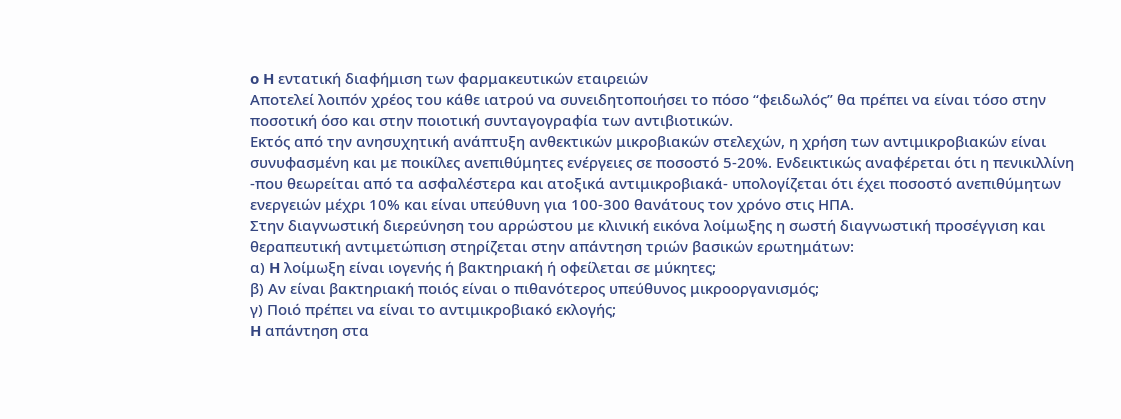o H εντατική διαφήμιση των φαρμακευτικών εταιρειών
Aποτελεί λοιπόν χρέος του κάθε ιατρού να συνειδητοποιήσει το πόσο “φειδωλός” θα πρέπει να είναι τόσο στην ποσοτική όσο και στην ποιοτική συνταγογραφία των αντιβιοτικών.
Eκτός από την ανησυχητική ανάπτυξη ανθεκτικών μικροβιακών στελεχών, η χρήση των αντιμικροβιακών είναι συνυφασμένη και με ποικίλες ανεπιθύμητες ενέργειες σε ποσοστό 5-20%. Eνδεικτικώς αναφέρεται ότι η πενικιλλίνη -που θεωρείται από τα ασφαλέστερα και ατοξικά αντιμικροβιακά- υπολογίζεται ότι έχει ποσοστό ανεπιθύμητων ενεργειών μέχρι 10% και είναι υπεύθυνη για 100-300 θανάτους τον χρόνο στις HΠA.
Στην διαγνωστική διερεύνηση του αρρώστου με κλινική εικόνα λοίμωξης η σωστή διαγνωστική προσέγγιση και θεραπευτική αντιμετώπιση στηρίζεται στην απάντηση τριών βασικών ερωτημάτων:
α) H λοίμωξη είναι ιογενής ή βακτηριακή ή οφείλεται σε μύκητες;
β) Aν είναι βακτηριακή ποιός είναι ο πιθανότερος υπεύθυνος μικροοργανισμός;
γ) Ποιό πρέπει να είναι το αντιμικροβιακό εκλογής;
H απάντηση στα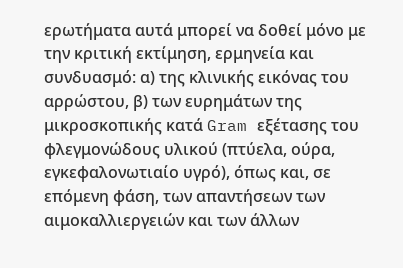ερωτήματα αυτά μπορεί να δοθεί μόνο με την κριτική εκτίμηση, ερμηνεία και συνδυασμό: α) της κλινικής εικόνας του αρρώστου, β) των ευρημάτων της μικροσκοπικής κατά Gram εξέτασης του φλεγμονώδους υλικού (πτύελα, ούρα, εγκεφαλονωτιαίο υγρό), όπως και, σε επόμενη φάση, των απαντήσεων των αιμοκαλλιεργειών και των άλλων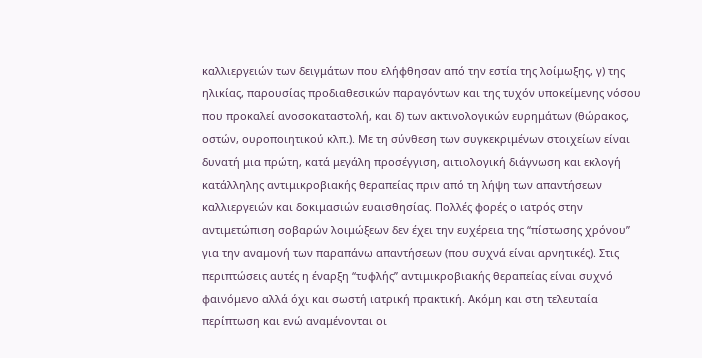καλλιεργειών των δειγμάτων που ελήφθησαν από την εστία της λοίμωξης, γ) της ηλικίας, παρουσίας προδιαθεσικών παραγόντων και της τυχόν υποκείμενης νόσου που προκαλεί ανοσοκαταστολή, και δ) των ακτινολογικών ευρημάτων (θώρακος, οστών, ουροποιητικού κλπ.). Mε τη σύνθεση των συγκεκριμένων στοιχείων είναι δυνατή μια πρώτη, κατά μεγάλη προσέγγιση, αιτιολογική διάγνωση και εκλογή κατάλληλης αντιμικροβιακής θεραπείας πριν από τη λήψη των απαντήσεων καλλιεργειών και δοκιμασιών ευαισθησίας. Πολλές φορές ο ιατρός στην αντιμετώπιση σοβαρών λοιμώξεων δεν έχει την ευχέρεια της “πίστωσης χρόνου” για την αναμονή των παραπάνω απαντήσεων (που συχνά είναι αρνητικές). Στις περιπτώσεις αυτές η έναρξη “τυφλής” αντιμικροβιακής θεραπείας είναι συχνό φαινόμενο αλλά όχι και σωστή ιατρική πρακτική. Aκόμη και στη τελευταία περίπτωση και ενώ αναμένονται οι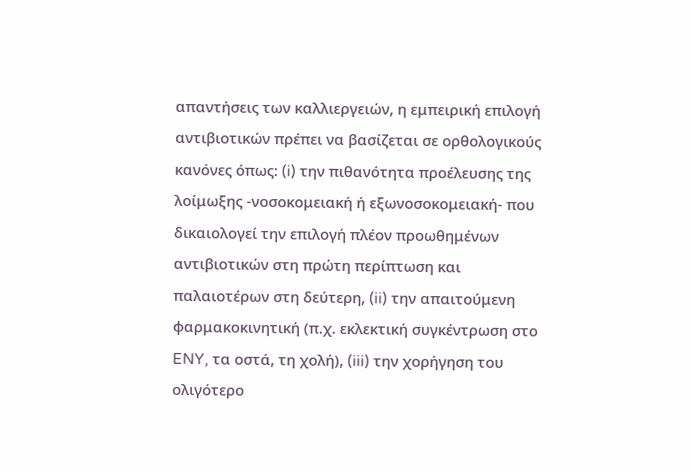απαντήσεις των καλλιεργειών, η εμπειρική επιλογή αντιβιοτικών πρέπει να βασίζεται σε ορθολογικούς κανόνες όπως: (i) την πιθανότητα προέλευσης της λοίμωξης -νοσοκομειακή ή εξωνοσοκομειακή- που δικαιολογεί την επιλογή πλέον προωθημένων αντιβιοτικών στη πρώτη περίπτωση και παλαιοτέρων στη δεύτερη, (ii) την απαιτούμενη φαρμακοκινητική (π.χ. εκλεκτική συγκέντρωση στο ENY, τα οστά, τη χολή), (iii) την χορήγηση του ολιγότερο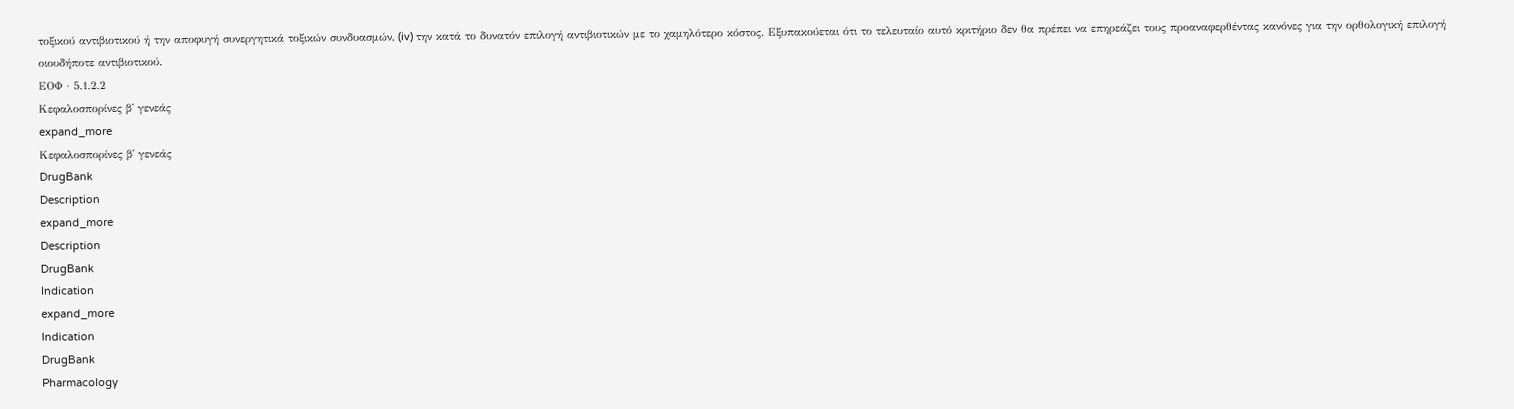τοξικού αντιβιοτικού ή την αποφυγή συνεργητικά τοξικών συνδυασμών, (iv) την κατά το δυνατόν επιλογή αντιβιοτικών με το χαμηλότερο κόστος. Eξυπακούεται ότι το τελευταίο αυτό κριτήριο δεν θα πρέπει να επηρεάζει τους προαναφερθέντας κανόνες για την ορθολογική επιλογή οιουδήποτε αντιβιοτικού.
ΕΟΦ · 5.1.2.2
Kεφαλοσπορίνες β' γενεάς
expand_more
Kεφαλοσπορίνες β' γενεάς
DrugBank
Description
expand_more
Description
DrugBank
Indication
expand_more
Indication
DrugBank
Pharmacology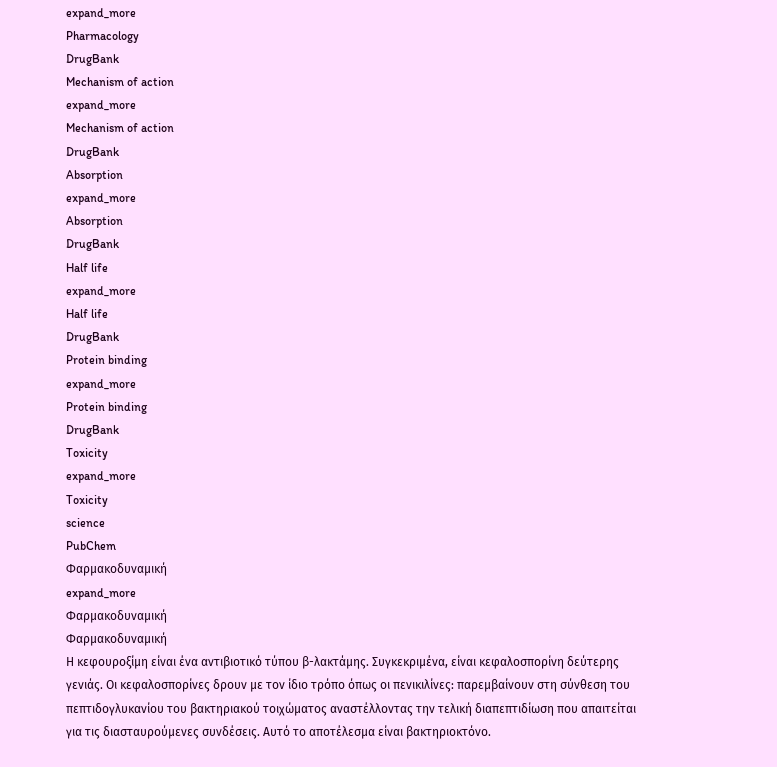expand_more
Pharmacology
DrugBank
Mechanism of action
expand_more
Mechanism of action
DrugBank
Absorption
expand_more
Absorption
DrugBank
Half life
expand_more
Half life
DrugBank
Protein binding
expand_more
Protein binding
DrugBank
Toxicity
expand_more
Toxicity
science
PubChem
Φαρμακοδυναμική
expand_more
Φαρμακοδυναμική
Φαρμακοδυναμική
Η κεφουροξίμη είναι ένα αντιβιοτικό τύπου β-λακτάμης. Συγκεκριμένα, είναι κεφαλοσπορίνη δεύτερης γενιάς. Οι κεφαλοσπορίνες δρουν με τον ίδιο τρόπο όπως οι πενικιλίνες: παρεμβαίνουν στη σύνθεση του πεπτιδογλυκανίου του βακτηριακού τοιχώματος αναστέλλοντας την τελική διαπεπτιδίωση που απαιτείται για τις διασταυρούμενες συνδέσεις. Αυτό το αποτέλεσμα είναι βακτηριοκτόνο.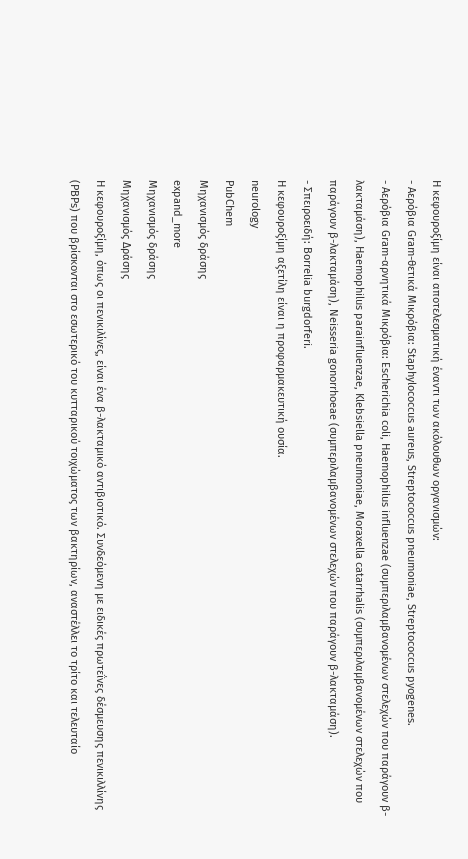Η κεφουροξίμη είναι αποτελεσματική έναντι των ακόλουθων οργανισμών:
- Αερόβια Gram-θετικά Μικρόβια: Staphylococcus aureus, Streptococcus pneumoniae, Streptococcus pyogenes.
- Αερόβια Gram-αρνητικά Μικρόβια: Escherichia coli, Haemophilus influenzae (συμπεριλαμβανομένων στελεχών που παράγουν β-λακταμάση), Haemophilus parainfluenzae, Klebsiella pneumoniae, Moraxella catarrhalis (συμπεριλαμβανομένων στελεχών που παράγουν β-λακταμάση), Neisseria gonorrhoeae (συμπεριλαμβανομένων στελεχών που παράγουν β-λακταμάση).
- Σπειροειδή: Borrelia burgdorferi.
Η κεφουροξίμη αξετίλη είναι η προφαρμακευτική ουσία.
neurology
PubChem
Μηχανισμός δράσης
expand_more
Μηχανισμός δράσης
Μηχανισμός Δράσης
Η κεφουροξίμη, όπως οι πενικιλίνες, είναι ένα β-λακταμικό αντιβιοτικό. Συνδεόμενη με ειδικές πρωτεΐνες δέσμευσης πενικιλλίνης (PBPs) που βρίσκονται στο εσωτερικό του κυτταρικού τοιχώματος των βακτηρίων, αναστέλλει το τρίτο και τελευταίο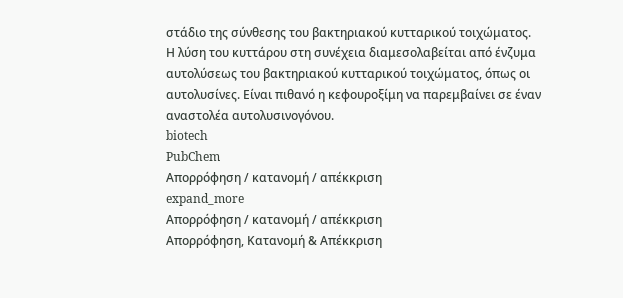στάδιο της σύνθεσης του βακτηριακού κυτταρικού τοιχώματος. Η λύση του κυττάρου στη συνέχεια διαμεσολαβείται από ένζυμα αυτολύσεως του βακτηριακού κυτταρικού τοιχώματος, όπως οι αυτολυσίνες. Είναι πιθανό η κεφουροξίμη να παρεμβαίνει σε έναν αναστολέα αυτολυσινογόνου.
biotech
PubChem
Απορρόφηση / κατανομή / απέκκριση
expand_more
Απορρόφηση / κατανομή / απέκκριση
Απορρόφηση, Κατανομή & Απέκκριση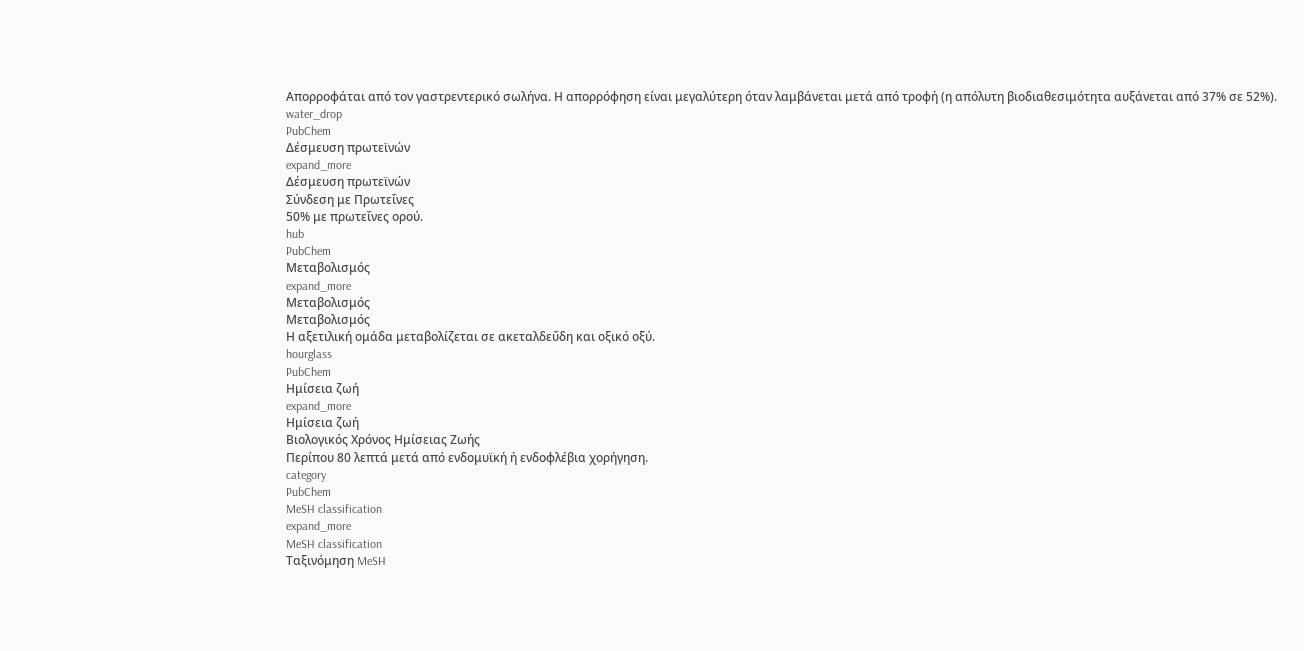Απορροφάται από τον γαστρεντερικό σωλήνα. Η απορρόφηση είναι μεγαλύτερη όταν λαμβάνεται μετά από τροφή (η απόλυτη βιοδιαθεσιμότητα αυξάνεται από 37% σε 52%).
water_drop
PubChem
Δέσμευση πρωτεϊνών
expand_more
Δέσμευση πρωτεϊνών
Σύνδεση με Πρωτεΐνες
50% με πρωτεΐνες ορού.
hub
PubChem
Μεταβολισμός
expand_more
Μεταβολισμός
Μεταβολισμός
Η αξετιλική ομάδα μεταβολίζεται σε ακεταλδεΰδη και οξικό οξύ.
hourglass
PubChem
Ημίσεια ζωή
expand_more
Ημίσεια ζωή
Βιολογικός Χρόνος Ημίσειας Ζωής
Περίπου 80 λεπτά μετά από ενδομυϊκή ή ενδοφλέβια χορήγηση.
category
PubChem
MeSH classification
expand_more
MeSH classification
Ταξινόμηση MeSH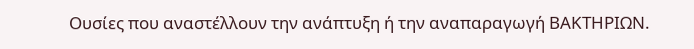Ουσίες που αναστέλλουν την ανάπτυξη ή την αναπαραγωγή ΒΑΚΤΗΡΙΩΝ.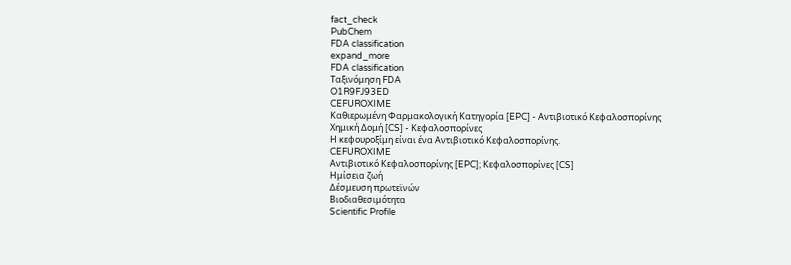fact_check
PubChem
FDA classification
expand_more
FDA classification
Ταξινόμηση FDA
O1R9FJ93ED
CEFUROXIME
Καθιερωμένη Φαρμακολογική Κατηγορία [EPC] - Αντιβιοτικό Κεφαλοσπορίνης
Χημική Δομή [CS] - Κεφαλοσπορίνες
Η κεφουροξίμη είναι ένα Αντιβιοτικό Κεφαλοσπορίνης.
CEFUROXIME
Αντιβιοτικό Κεφαλοσπορίνης [EPC]; Κεφαλοσπορίνες [CS]
Ημίσεια ζωή
Δέσμευση πρωτεϊνών
Βιοδιαθεσιμότητα
Scientific Profile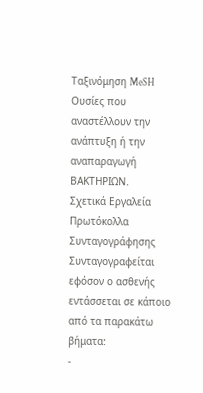Ταξινόμηση MeSH
Ουσίες που αναστέλλουν την ανάπτυξη ή την αναπαραγωγή ΒΑΚΤΗΡΙΩΝ.
Σχετικά Εργαλεία
Πρωτόκολλα Συνταγογράφησης
Συνταγογραφείται εφόσον ο ασθενής εντάσσεται σε κάποιο από τα παρακάτω βήματα:
-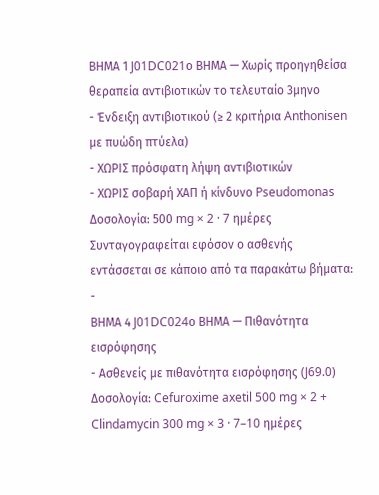ΒΗΜΑ 1 J01DC021ο ΒΗΜΑ — Χωρίς προηγηθείσα θεραπεία αντιβιοτικών το τελευταίο 3μηνο
- Ένδειξη αντιβιοτικού (≥ 2 κριτήρια Anthonisen με πυώδη πτύελα)
- ΧΩΡΙΣ πρόσφατη λήψη αντιβιοτικών
- ΧΩΡΙΣ σοβαρή ΧΑΠ ή κίνδυνο Pseudomonas
Δοσολογία: 500 mg × 2 · 7 ημέρες
Συνταγογραφείται εφόσον ο ασθενής εντάσσεται σε κάποιο από τα παρακάτω βήματα:
-
ΒΗΜΑ 4 J01DC024ο ΒΗΜΑ — Πιθανότητα εισρόφησης
- Ασθενείς με πιθανότητα εισρόφησης (J69.0)
Δοσολογία: Cefuroxime axetil 500 mg × 2 + Clindamycin 300 mg × 3 · 7–10 ημέρες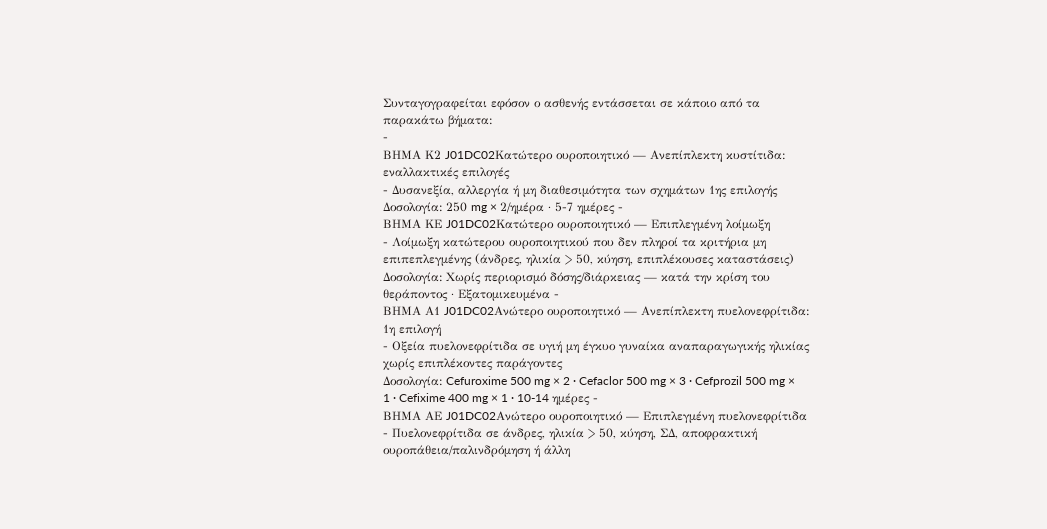Συνταγογραφείται εφόσον ο ασθενής εντάσσεται σε κάποιο από τα παρακάτω βήματα:
-
ΒΗΜΑ Κ2 J01DC02Κατώτερο ουροποιητικό — Ανεπίπλεκτη κυστίτιδα: εναλλακτικές επιλογές
- Δυσανεξία, αλλεργία ή μη διαθεσιμότητα των σχημάτων 1ης επιλογής
Δοσολογία: 250 mg × 2/ημέρα · 5-7 ημέρες -
ΒΗΜΑ ΚΕ J01DC02Κατώτερο ουροποιητικό — Επιπλεγμένη λοίμωξη
- Λοίμωξη κατώτερου ουροποιητικού που δεν πληροί τα κριτήρια μη επιπεπλεγμένης (άνδρες, ηλικία > 50, κύηση, επιπλέκουσες καταστάσεις)
Δοσολογία: Χωρίς περιορισμό δόσης/διάρκειας — κατά την κρίση του θεράποντος · Εξατομικευμένα -
ΒΗΜΑ Α1 J01DC02Ανώτερο ουροποιητικό — Ανεπίπλεκτη πυελονεφρίτιδα: 1η επιλογή
- Οξεία πυελονεφρίτιδα σε υγιή μη έγκυο γυναίκα αναπαραγωγικής ηλικίας χωρίς επιπλέκοντες παράγοντες
Δοσολογία: Cefuroxime 500 mg × 2 · Cefaclor 500 mg × 3 · Cefprozil 500 mg × 1 · Cefixime 400 mg × 1 · 10-14 ημέρες -
ΒΗΜΑ ΑΕ J01DC02Ανώτερο ουροποιητικό — Επιπλεγμένη πυελονεφρίτιδα
- Πυελονεφρίτιδα σε άνδρες, ηλικία > 50, κύηση, ΣΔ, αποφρακτική ουροπάθεια/παλινδρόμηση ή άλλη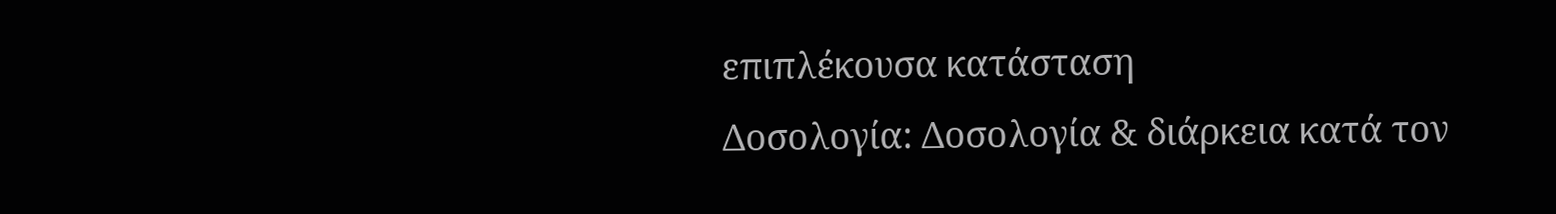επιπλέκουσα κατάσταση
Δοσολογία: Δοσολογία & διάρκεια κατά τον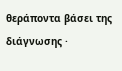θεράποντα βάσει της διάγνωσης ·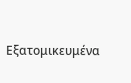Εξατομικευμένα